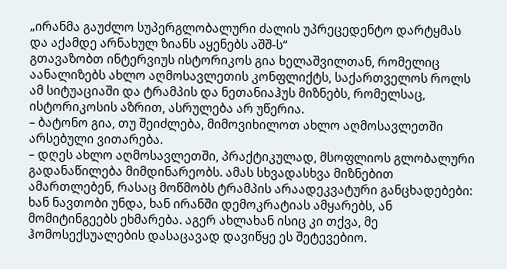„ირანმა გაუძლო სუპერგლობალური ძალის უპრეცედენტო დარტყმას და აქამდე არნახულ ზიანს აყენებს აშშ-ს“
გთავაზობთ ინტერვიუს ისტორიკოს გია ხელაშვილთან, რომელიც აანალიზებს ახლო აღმოსავლეთის კონფლიქტს, საქართველოს როლს ამ სიტუაციაში და ტრამპის და ნეთანიაჰუს მიზნებს, რომელსაც, ისტორიკოსის აზრით, ასრულება არ უწერია.
– ბატონო გია, თუ შეიძლება, მიმოვიხილოთ ახლო აღმოსავლეთში არსებული ვითარება.
– დღეს ახლო აღმოსავლეთში, პრაქტიკულად, მსოფლიოს გლობალური გადანაწილება მიმდინარეობს. ამას სხვადასხვა მიზნებით ამართლებენ, რასაც მოწმობს ტრამპის არაადეკვატური განცხადებები: ხან ნავთობი უნდა, ხან ირანში დემოკრატიას ამყარებს, ან მომიტინგეებს ეხმარება. აგერ ახლახან ისიც კი თქვა, მე ჰომოსექსუალების დასაცავად დავიწყე ეს შეტევებიო.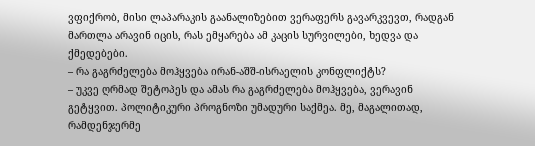ვფიქრობ, მისი ლაპარაკის გაანალიზებით ვერაფერს გავარკვევთ, რადგან მართლა არავინ იცის, რას ემყარება ამ კაცის სურვილები, ხედვა და ქმედებები.
– რა გაგრძელება მოჰყვება ირან-აშშ-ისრაელის კონფლიქტს?
– უკვე ღრმად შეტოპეს და ამას რა გაგრძელება მოჰყვება, ვერავინ გეტყვით. პოლიტიკური პროგნოზი უმადური საქმეა. მე, მაგალითად, რამდენჯერმე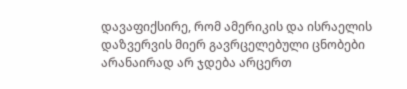დავაფიქსირე, რომ ამერიკის და ისრაელის დაზვერვის მიერ გავრცელებული ცნობები არანაირად არ ჯდება არცერთ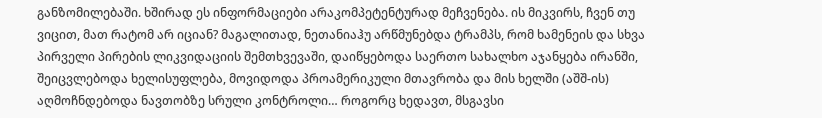განზომილებაში. ხშირად ეს ინფორმაციები არაკომპეტენტურად მეჩვენება. ის მიკვირს, ჩვენ თუ ვიცით, მათ რატომ არ იციან? მაგალითად, ნეთანიაჰუ არწმუნებდა ტრამპს, რომ ხამენეის და სხვა პირველი პირების ლიკვიდაციის შემთხვევაში, დაიწყებოდა საერთო სახალხო აჯანყება ირანში, შეიცვლებოდა ხელისუფლება, მოვიდოდა პროამერიკული მთავრობა და მის ხელში (აშშ-ის) აღმოჩნდებოდა ნავთობზე სრული კონტროლი… როგორც ხედავთ, მსგავსი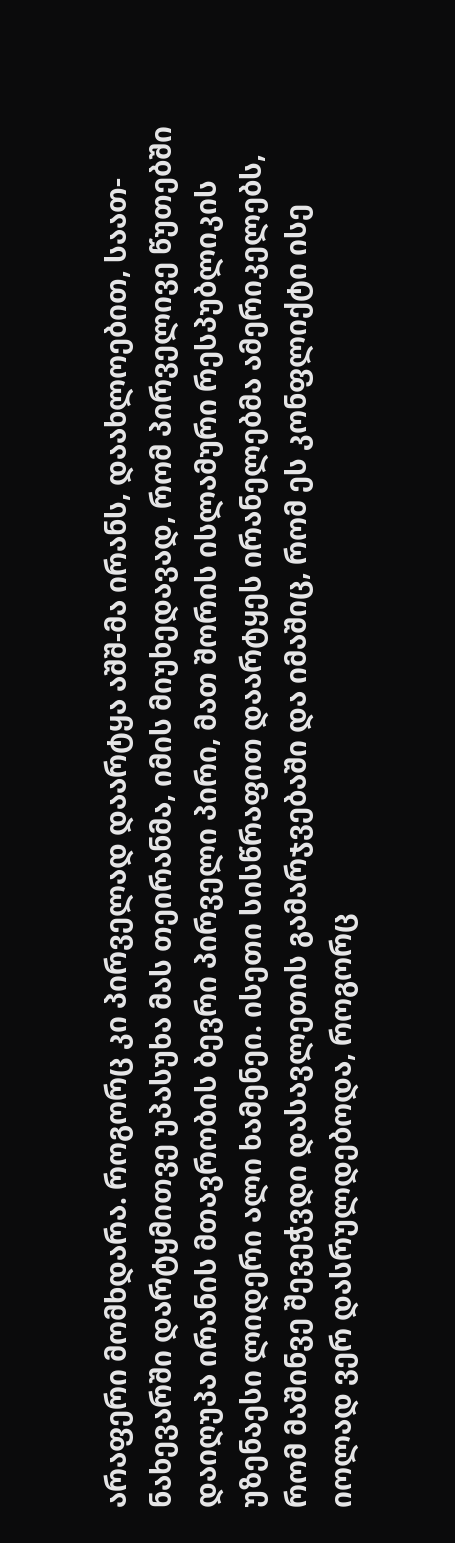არაფერი მომხდარა. როგორც კი პირველად დაარტყა აშშ-მა ირანს, დაახლოებით, საათ-ნახევარში დარტყმითვე უპასუხა მას თეირანმა, იმის მიუხედავად, რომ პირველივე წუთებში დაიღუპა ირანის მთავრობის ბევრი პირველი პირი, მათ შორის ისლამური რესპუბლიკის უზენაესი ლიდერი ალი ხამენეი. ისეთი სისწრაფით დაარტყეს ირანელებმა ამერიკელებს, რომ მაშინვე შევეჭვდი დასავლეთის გამარჯვებაში და იმაშიც, რომ ეს კონფლიქტი ისე იოლად ვერ დასრულდებოდა, როგორც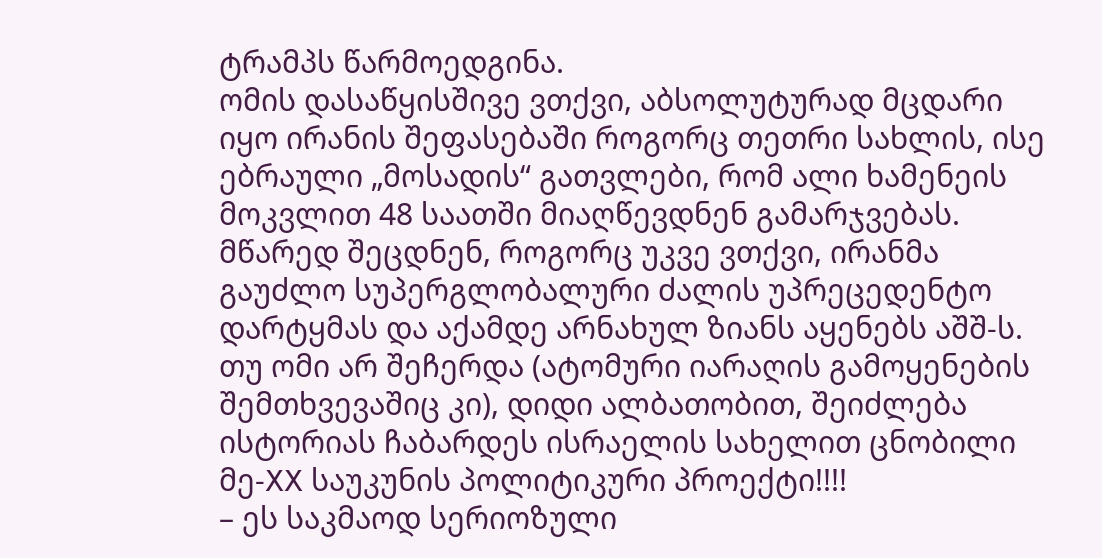ტრამპს წარმოედგინა.
ომის დასაწყისშივე ვთქვი, აბსოლუტურად მცდარი იყო ირანის შეფასებაში როგორც თეთრი სახლის, ისე ებრაული „მოსადის“ გათვლები, რომ ალი ხამენეის მოკვლით 48 საათში მიაღწევდნენ გამარჯვებას. მწარედ შეცდნენ, როგორც უკვე ვთქვი, ირანმა გაუძლო სუპერგლობალური ძალის უპრეცედენტო დარტყმას და აქამდე არნახულ ზიანს აყენებს აშშ-ს. თუ ომი არ შეჩერდა (ატომური იარაღის გამოყენების შემთხვევაშიც კი), დიდი ალბათობით, შეიძლება ისტორიას ჩაბარდეს ისრაელის სახელით ცნობილი მე-XX საუკუნის პოლიტიკური პროექტი!!!!
– ეს საკმაოდ სერიოზული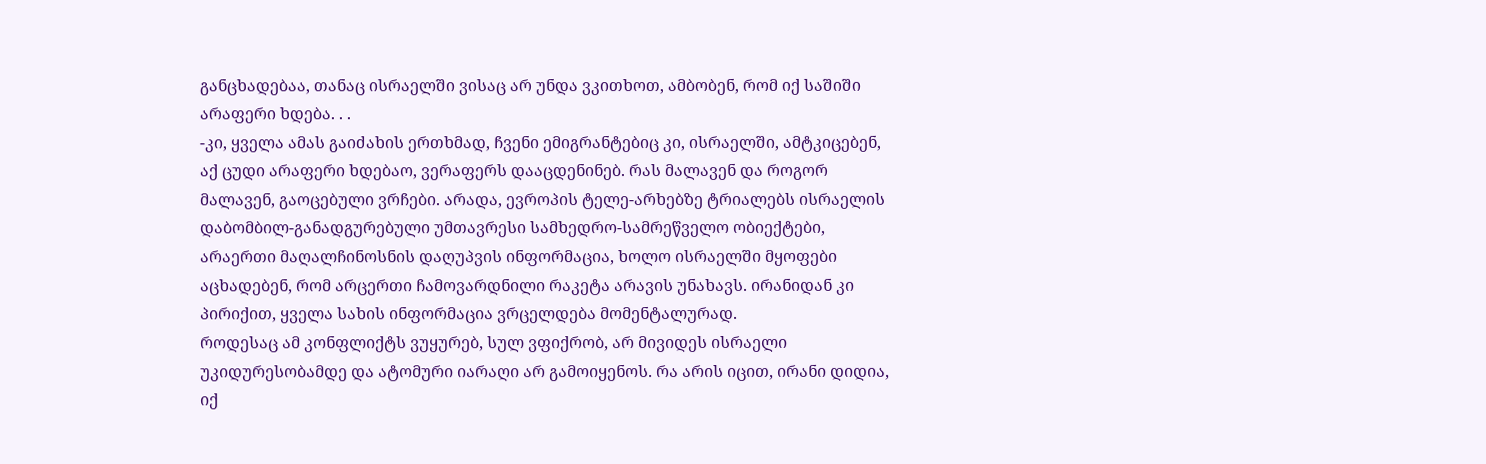განცხადებაა, თანაც ისრაელში ვისაც არ უნდა ვკითხოთ, ამბობენ, რომ იქ საშიში არაფერი ხდება. . .
-კი, ყველა ამას გაიძახის ერთხმად, ჩვენი ემიგრანტებიც კი, ისრაელში, ამტკიცებენ, აქ ცუდი არაფერი ხდებაო, ვერაფერს დააცდენინებ. რას მალავენ და როგორ მალავენ, გაოცებული ვრჩები. არადა, ევროპის ტელე-არხებზე ტრიალებს ისრაელის დაბომბილ-განადგურებული უმთავრესი სამხედრო-სამრეწველო ობიექტები, არაერთი მაღალჩინოსნის დაღუპვის ინფორმაცია, ხოლო ისრაელში მყოფები აცხადებენ, რომ არცერთი ჩამოვარდნილი რაკეტა არავის უნახავს. ირანიდან კი პირიქით, ყველა სახის ინფორმაცია ვრცელდება მომენტალურად.
როდესაც ამ კონფლიქტს ვუყურებ, სულ ვფიქრობ, არ მივიდეს ისრაელი უკიდურესობამდე და ატომური იარაღი არ გამოიყენოს. რა არის იცით, ირანი დიდია, იქ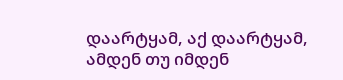დაარტყამ, აქ დაარტყამ, ამდენ თუ იმდენ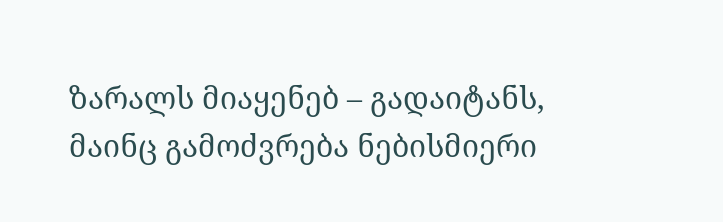ზარალს მიაყენებ – გადაიტანს, მაინც გამოძვრება ნებისმიერი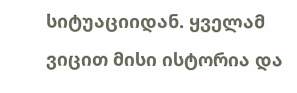სიტუაციიდან. ყველამ ვიცით მისი ისტორია და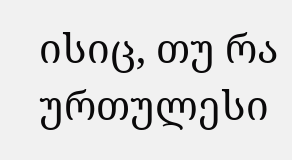ისიც, თუ რა ურთულესი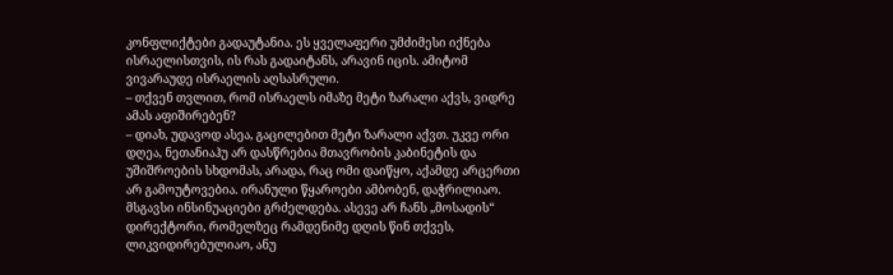კონფლიქტები გადაუტანია. ეს ყველაფერი უმძიმესი იქნება ისრაელისთვის, ის რას გადაიტანს, არავინ იცის. ამიტომ ვივარაუდე ისრაელის აღსასრული.
– თქვენ თვლით, რომ ისრაელს იმაზე მეტი ზარალი აქვს, ვიდრე ამას აფიშირებენ?
– დიახ, უდავოდ ასეა, გაცილებით მეტი ზარალი აქვთ. უკვე ორი დღეა, ნეთანიაჰუ არ დასწრებია მთავრობის კაბინეტის და უშიშროების სხდომას, არადა, რაც ომი დაიწყო, აქამდე არცერთი არ გამოუტოვებია. ირანული წყაროები ამბობენ, დაჭრილიაო. მსგავსი ინსინუაციები გრძელდება. ასევე არ ჩანს „მოსადის“ დირექტორი, რომელზეც რამდენიმე დღის წინ თქვეს, ლიკვიდირებულიაო, ანუ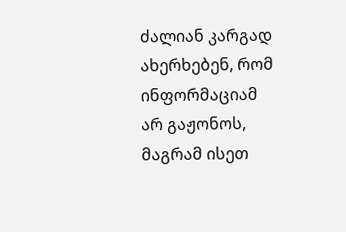ძალიან კარგად ახერხებენ, რომ ინფორმაციამ არ გაჟონოს, მაგრამ ისეთ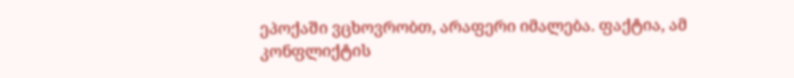ეპოქაში ვცხოვრობთ, არაფერი იმალება. ფაქტია, ამ კონფლიქტის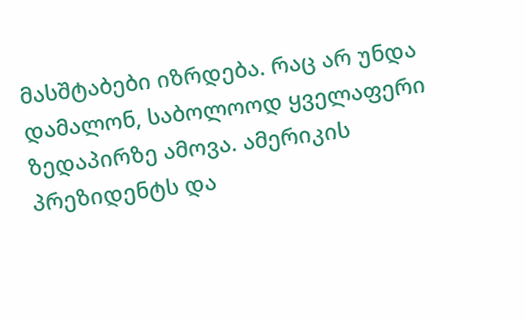მასშტაბები იზრდება. რაც არ უნდა დამალონ, საბოლოოდ ყველაფერი ზედაპირზე ამოვა. ამერიკის პრეზიდენტს და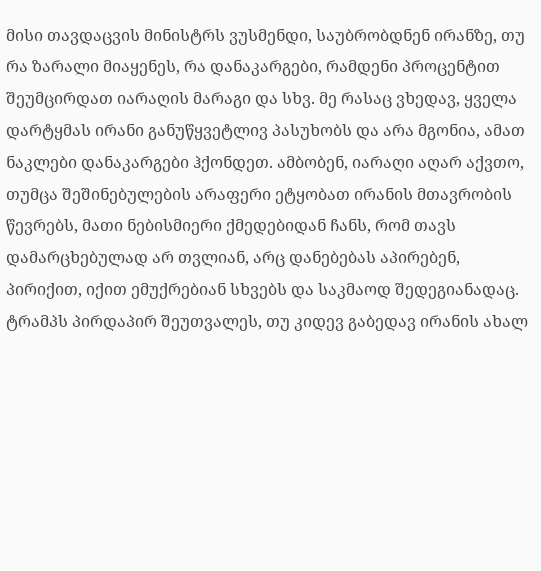მისი თავდაცვის მინისტრს ვუსმენდი, საუბრობდნენ ირანზე, თუ რა ზარალი მიაყენეს, რა დანაკარგები, რამდენი პროცენტით შეუმცირდათ იარაღის მარაგი და სხვ. მე რასაც ვხედავ, ყველა დარტყმას ირანი განუწყვეტლივ პასუხობს და არა მგონია, ამათ ნაკლები დანაკარგები ჰქონდეთ. ამბობენ, იარაღი აღარ აქვთო, თუმცა შეშინებულების არაფერი ეტყობათ ირანის მთავრობის წევრებს, მათი ნებისმიერი ქმედებიდან ჩანს, რომ თავს დამარცხებულად არ თვლიან, არც დანებებას აპირებენ, პირიქით, იქით ემუქრებიან სხვებს და საკმაოდ შედეგიანადაც. ტრამპს პირდაპირ შეუთვალეს, თუ კიდევ გაბედავ ირანის ახალ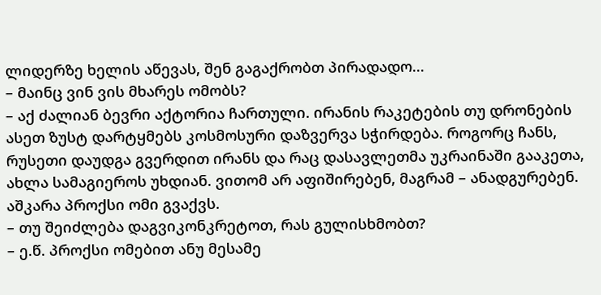ლიდერზე ხელის აწევას, შენ გაგაქრობთ პირადადო…
– მაინც ვინ ვის მხარეს ომობს?
– აქ ძალიან ბევრი აქტორია ჩართული. ირანის რაკეტების თუ დრონების ასეთ ზუსტ დარტყმებს კოსმოსური დაზვერვა სჭირდება. როგორც ჩანს, რუსეთი დაუდგა გვერდით ირანს და რაც დასავლეთმა უკრაინაში გააკეთა, ახლა სამაგიეროს უხდიან. ვითომ არ აფიშირებენ, მაგრამ – ანადგურებენ. აშკარა პროქსი ომი გვაქვს.
– თუ შეიძლება დაგვიკონკრეტოთ, რას გულისხმობთ?
– ე.წ. პროქსი ომებით ანუ მესამე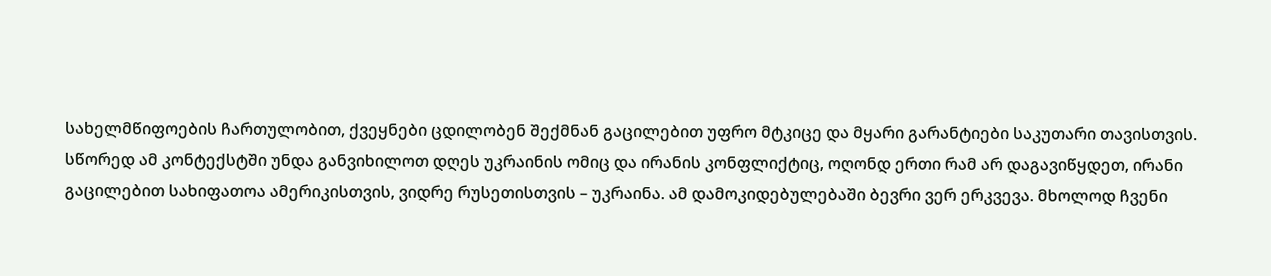სახელმწიფოების ჩართულობით, ქვეყნები ცდილობენ შექმნან გაცილებით უფრო მტკიცე და მყარი გარანტიები საკუთარი თავისთვის. სწორედ ამ კონტექსტში უნდა განვიხილოთ დღეს უკრაინის ომიც და ირანის კონფლიქტიც, ოღონდ ერთი რამ არ დაგავიწყდეთ, ირანი გაცილებით სახიფათოა ამერიკისთვის, ვიდრე რუსეთისთვის – უკრაინა. ამ დამოკიდებულებაში ბევრი ვერ ერკვევა. მხოლოდ ჩვენი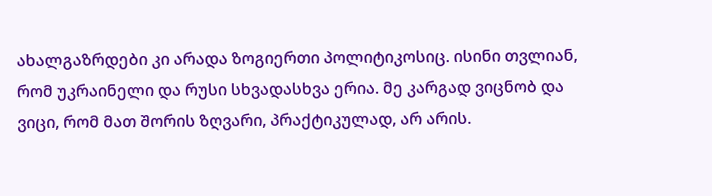ახალგაზრდები კი არადა ზოგიერთი პოლიტიკოსიც. ისინი თვლიან, რომ უკრაინელი და რუსი სხვადასხვა ერია. მე კარგად ვიცნობ და ვიცი, რომ მათ შორის ზღვარი, პრაქტიკულად, არ არის.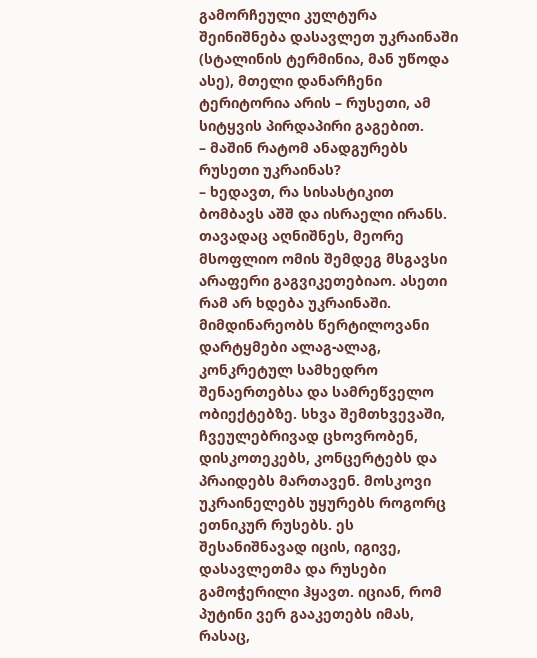გამორჩეული კულტურა შეინიშნება დასავლეთ უკრაინაში (სტალინის ტერმინია, მან უწოდა ასე), მთელი დანარჩენი ტერიტორია არის – რუსეთი, ამ სიტყვის პირდაპირი გაგებით.
– მაშინ რატომ ანადგურებს რუსეთი უკრაინას?
– ხედავთ, რა სისასტიკით ბომბავს აშშ და ისრაელი ირანს. თავადაც აღნიშნეს, მეორე მსოფლიო ომის შემდეგ მსგავსი არაფერი გაგვიკეთებიაო. ასეთი რამ არ ხდება უკრაინაში. მიმდინარეობს წერტილოვანი დარტყმები ალაგ-ალაგ, კონკრეტულ სამხედრო შენაერთებსა და სამრეწველო ობიექტებზე. სხვა შემთხვევაში, ჩვეულებრივად ცხოვრობენ, დისკოთეკებს, კონცერტებს და პრაიდებს მართავენ. მოსკოვი უკრაინელებს უყურებს როგორც ეთნიკურ რუსებს. ეს შესანიშნავად იცის, იგივე, დასავლეთმა და რუსები გამოჭერილი ჰყავთ. იციან, რომ პუტინი ვერ გააკეთებს იმას, რასაც,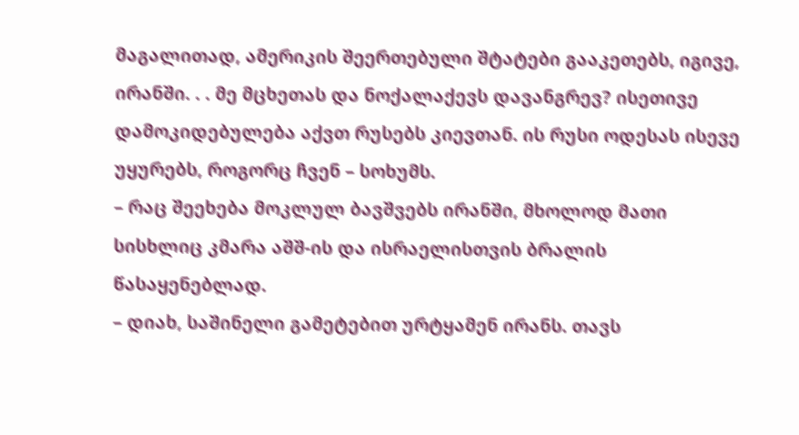მაგალითად, ამერიკის შეერთებული შტატები გააკეთებს, იგივე, ირანში. . . მე მცხეთას და ნოქალაქევს დავანგრევ? ისეთივე დამოკიდებულება აქვთ რუსებს კიევთან. ის რუსი ოდესას ისევე უყურებს, როგორც ჩვენ – სოხუმს.
– რაც შეეხება მოკლულ ბავშვებს ირანში, მხოლოდ მათი სისხლიც კმარა აშშ-ის და ისრაელისთვის ბრალის წასაყენებლად.
– დიახ, საშინელი გამეტებით ურტყამენ ირანს. თავს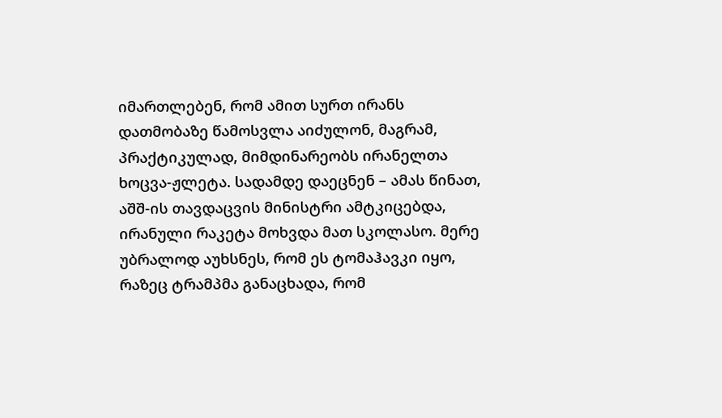იმართლებენ, რომ ამით სურთ ირანს დათმობაზე წამოსვლა აიძულონ, მაგრამ, პრაქტიკულად, მიმდინარეობს ირანელთა ხოცვა-ჟლეტა. სადამდე დაეცნენ – ამას წინათ, აშშ-ის თავდაცვის მინისტრი ამტკიცებდა, ირანული რაკეტა მოხვდა მათ სკოლასო. მერე უბრალოდ აუხსნეს, რომ ეს ტომაჰავკი იყო, რაზეც ტრამპმა განაცხადა, რომ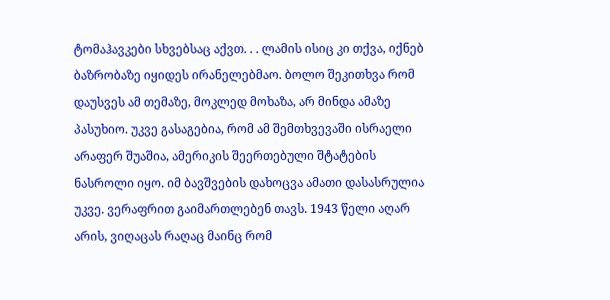ტომაჰავკები სხვებსაც აქვთ. . . ლამის ისიც კი თქვა, იქნებ ბაზრობაზე იყიდეს ირანელებმაო. ბოლო შეკითხვა რომ დაუსვეს ამ თემაზე, მოკლედ მოხაზა, არ მინდა ამაზე პასუხიო. უკვე გასაგებია, რომ ამ შემთხვევაში ისრაელი არაფერ შუაშია, ამერიკის შეერთებული შტატების ნასროლი იყო. იმ ბავშვების დახოცვა ამათი დასასრულია უკვე. ვერაფრით გაიმართლებენ თავს. 1943 წელი აღარ არის, ვიღაცას რაღაც მაინც რომ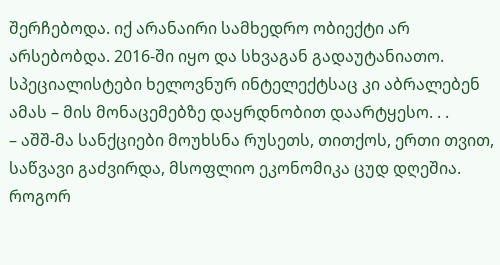შერჩებოდა. იქ არანაირი სამხედრო ობიექტი არ არსებობდა. 2016-ში იყო და სხვაგან გადაუტანიათო. სპეციალისტები ხელოვნურ ინტელექტსაც კი აბრალებენ ამას – მის მონაცემებზე დაყრდნობით დაარტყესო. . .
– აშშ-მა სანქციები მოუხსნა რუსეთს, თითქოს, ერთი თვით, საწვავი გაძვირდა, მსოფლიო ეკონომიკა ცუდ დღეშია. როგორ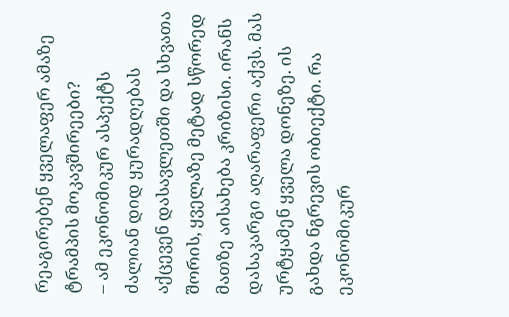რეაგირებენ ყველაფერ ამაზე ტრამპის მოკავშირეები?
– ამ ეკონომიკურ ასპექტს ძალიან დიდ ყურადღებას აქცევენ დასავლეთში და სხვათა შორის, ყველაზე მეტად სწორედ მათზე აისახება კრიზისი. ირანს დასაკარგი აღარაფერი აქვს. მას ურტყამენ ყველა დონეზე. ის გახდა ნგრევის ობიექტი. რა ეკონომიკურ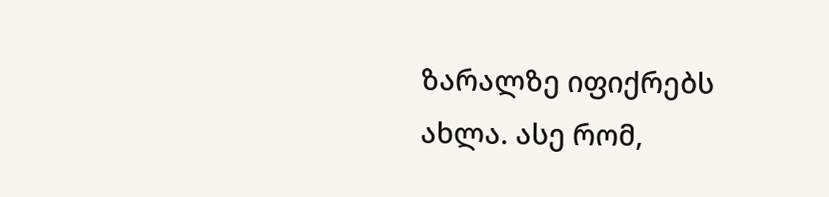ზარალზე იფიქრებს ახლა. ასე რომ,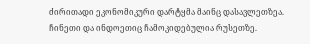ძირითადი ეკონომიკური დარტყმა მაინც დასავლეთზეა. ჩინეთი და ინდოეთიც ჩამოკიდებულია რუსეთზე.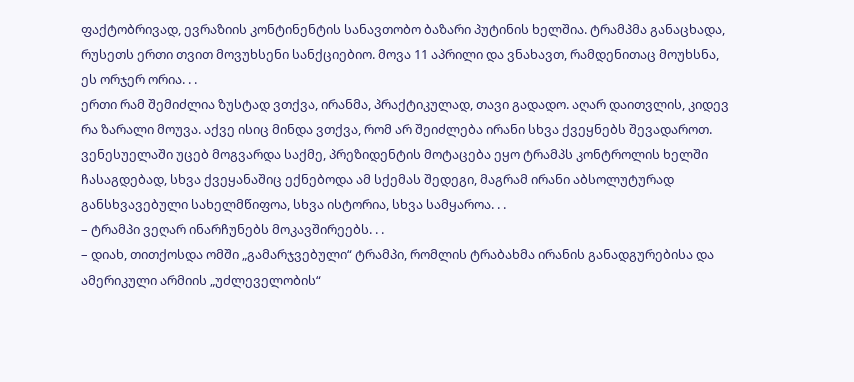ფაქტობრივად, ევრაზიის კონტინენტის სანავთობო ბაზარი პუტინის ხელშია. ტრამპმა განაცხადა, რუსეთს ერთი თვით მოვუხსენი სანქციებიო. მოვა 11 აპრილი და ვნახავთ, რამდენითაც მოუხსნა, ეს ორჯერ ორია. . .
ერთი რამ შემიძლია ზუსტად ვთქვა, ირანმა, პრაქტიკულად, თავი გადადო. აღარ დაითვლის, კიდევ რა ზარალი მოუვა. აქვე ისიც მინდა ვთქვა, რომ არ შეიძლება ირანი სხვა ქვეყნებს შევადაროთ. ვენესუელაში უცებ მოგვარდა საქმე, პრეზიდენტის მოტაცება ეყო ტრამპს კონტროლის ხელში ჩასაგდებად, სხვა ქვეყანაშიც ექნებოდა ამ სქემას შედეგი, მაგრამ ირანი აბსოლუტურად განსხვავებული სახელმწიფოა, სხვა ისტორია, სხვა სამყაროა. . .
– ტრამპი ვეღარ ინარჩუნებს მოკავშირეებს. . .
– დიახ, თითქოსდა ომში „გამარჯვებული“ ტრამპი, რომლის ტრაბახმა ირანის განადგურებისა და ამერიკული არმიის „უძლეველობის“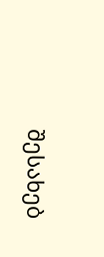შესახებ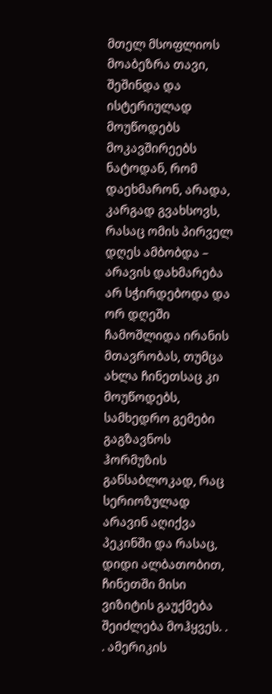მთელ მსოფლიოს მოაბეზრა თავი, შეშინდა და ისტერიულად მოუწოდებს მოკავშირეებს ნატოდან, რომ დაეხმარონ, არადა, კარგად გვახსოვს, რასაც ომის პირველ დღეს ამბობდა – არავის დახმარება არ სჭირდებოდა და ორ დღეში ჩამოშლიდა ირანის მთავრობას, თუმცა ახლა ჩინეთსაც კი მოუწოდებს, სამხედრო გემები გაგზავნოს ჰორმუზის განსაბლოკად, რაც სერიოზულად არავინ აღიქვა პეკინში და რასაც, დიდი ალბათობით, ჩინეთში მისი ვიზიტის გაუქმება შეიძლება მოჰყვეს. . . ამერიკის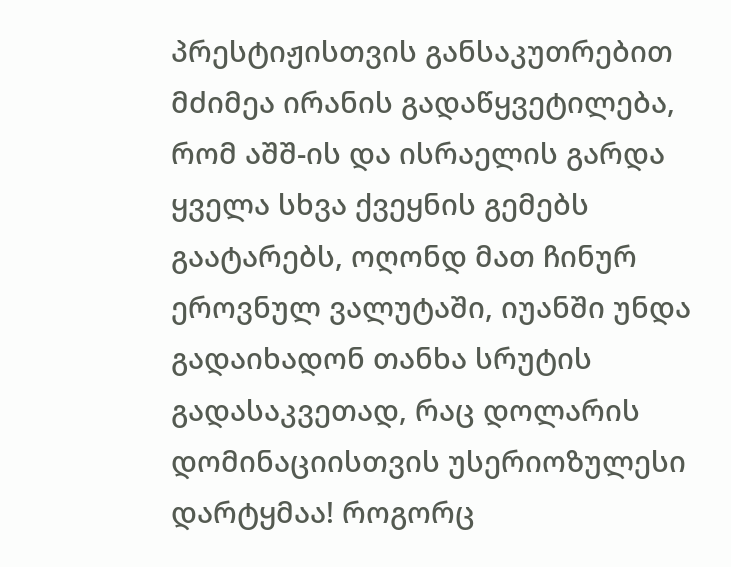პრესტიჟისთვის განსაკუთრებით მძიმეა ირანის გადაწყვეტილება, რომ აშშ-ის და ისრაელის გარდა ყველა სხვა ქვეყნის გემებს გაატარებს, ოღონდ მათ ჩინურ ეროვნულ ვალუტაში, იუანში უნდა გადაიხადონ თანხა სრუტის გადასაკვეთად, რაც დოლარის დომინაციისთვის უსერიოზულესი დარტყმაა! როგორც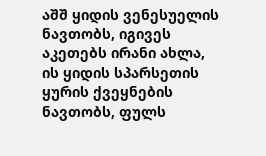აშშ ყიდის ვენესუელის ნავთობს, იგივეს აკეთებს ირანი ახლა, ის ყიდის სპარსეთის ყურის ქვეყნების ნავთობს, ფულს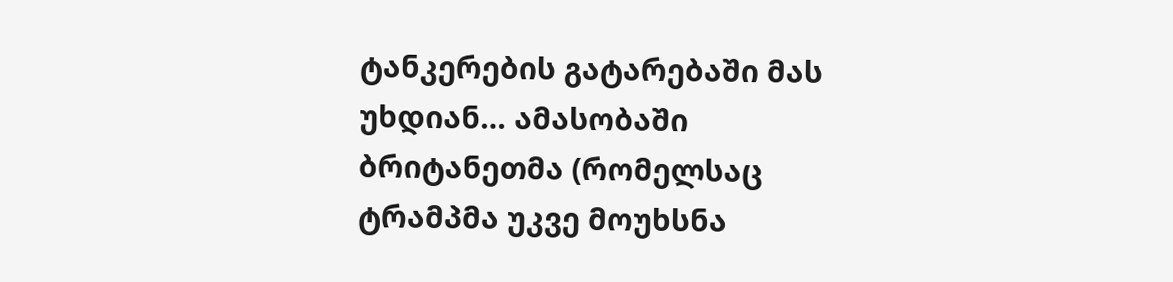ტანკერების გატარებაში მას უხდიან… ამასობაში ბრიტანეთმა (რომელსაც ტრამპმა უკვე მოუხსნა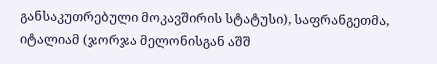განსაკუთრებული მოკავშირის სტატუსი), საფრანგეთმა, იტალიამ (ჯორჯა მელონისგან აშშ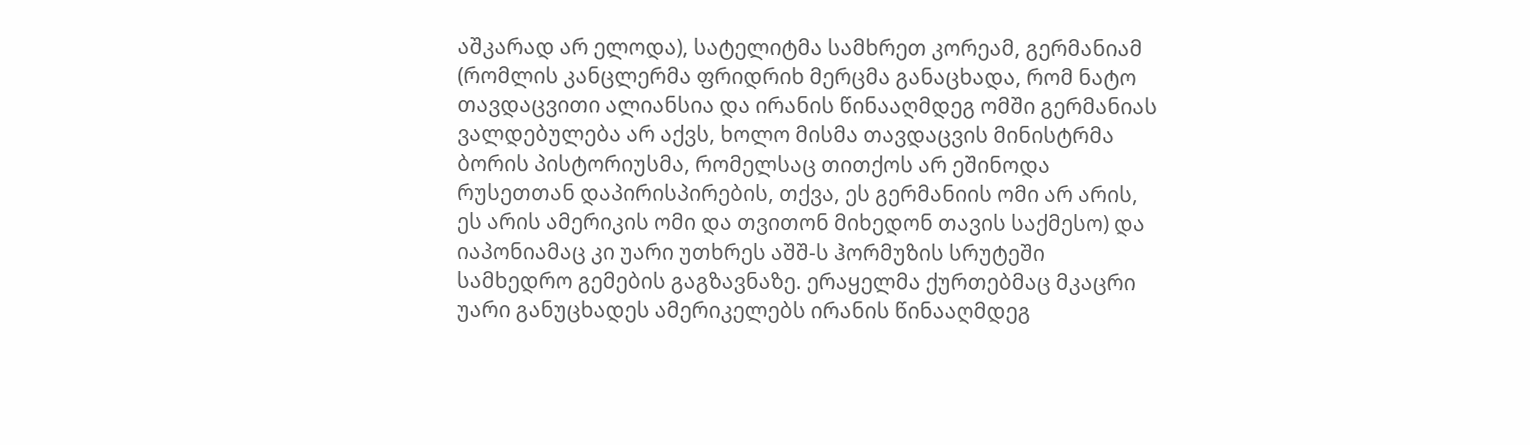აშკარად არ ელოდა), სატელიტმა სამხრეთ კორეამ, გერმანიამ (რომლის კანცლერმა ფრიდრიხ მერცმა განაცხადა, რომ ნატო თავდაცვითი ალიანსია და ირანის წინააღმდეგ ომში გერმანიას ვალდებულება არ აქვს, ხოლო მისმა თავდაცვის მინისტრმა ბორის პისტორიუსმა, რომელსაც თითქოს არ ეშინოდა რუსეთთან დაპირისპირების, თქვა, ეს გერმანიის ომი არ არის, ეს არის ამერიკის ომი და თვითონ მიხედონ თავის საქმესო) და იაპონიამაც კი უარი უთხრეს აშშ-ს ჰორმუზის სრუტეში სამხედრო გემების გაგზავნაზე. ერაყელმა ქურთებმაც მკაცრი უარი განუცხადეს ამერიკელებს ირანის წინააღმდეგ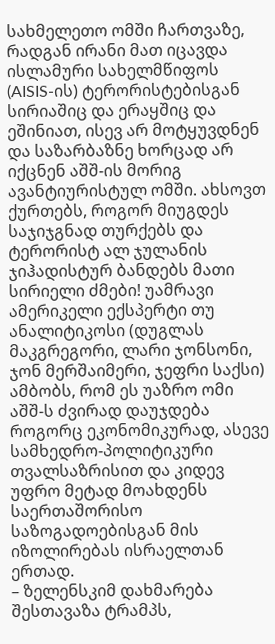სახმელეთო ომში ჩართვაზე, რადგან ირანი მათ იცავდა ისლამური სახელმწიფოს (AISIS-ის) ტერორისტებისგან სირიაშიც და ერაყშიც და ეშინიათ, ისევ არ მოტყუვდნენ და საზარბაზნე ხორცად არ იქცნენ აშშ-ის მორიგ ავანტიურისტულ ომში. ახსოვთ ქურთებს, როგორ მიუგდეს საჯიჯგნად თურქებს და ტერორისტ ალ ჯულანის ჯიჰადისტურ ბანდებს მათი სირიელი ძმები! უამრავი ამერიკელი ექსპერტი თუ ანალიტიკოსი (დუგლას მაკგრეგორი, ლარი ჯონსონი, ჯონ მერშაიმერი, ჯეფრი საქსი) ამბობს, რომ ეს უაზრო ომი აშშ-ს ძვირად დაუჯდება როგორც ეკონომიკურად, ასევე სამხედრო-პოლიტიკური თვალსაზრისით და კიდევ უფრო მეტად მოახდენს საერთაშორისო საზოგადოებისგან მის იზოლირებას ისრაელთან ერთად.
– ზელენსკიმ დახმარება შესთავაზა ტრამპს,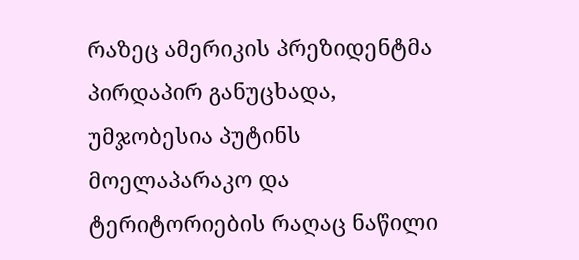რაზეც ამერიკის პრეზიდენტმა პირდაპირ განუცხადა, უმჯობესია პუტინს მოელაპარაკო და ტერიტორიების რაღაც ნაწილი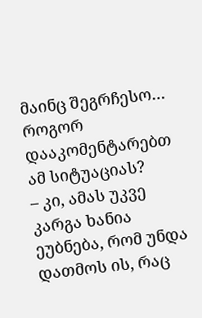მაინც შეგრჩესო… როგორ დააკომენტარებთ ამ სიტუაციას?
– კი, ამას უკვე კარგა ხანია ეუბნება, რომ უნდა დათმოს ის, რაც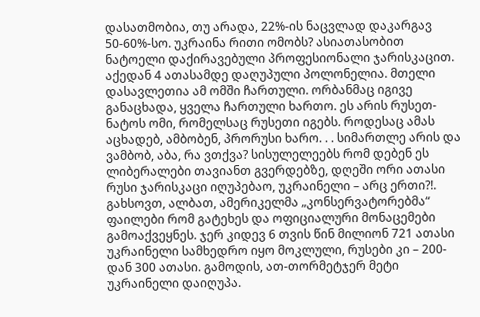დასათმობია, თუ არადა, 22%-ის ნაცვლად დაკარგავ 50-60%-სო. უკრაინა რითი ომობს? ასიათასობით ნატოელი დაქირავებული პროფესიონალი ჯარისკაცით. აქედან 4 ათასამდე დაღუპული პოლონელია. მთელი დასავლეთია ამ ომში ჩართული. ორბანმაც იგივე განაცხადა, ყველა ჩართული ხართო. ეს არის რუსეთ-ნატოს ომი, რომელსაც რუსეთი იგებს. როდესაც ამას აცხადებ, ამბობენ, პრორუსი ხარო. . . სიმართლე არის და ვამბობ, აბა, რა ვთქვა? სისულელეებს რომ დებენ ეს ლიბერალები თავიანთ გვერდებზე, დღეში ორი ათასი რუსი ჯარისკაცი იღუპებაო, უკრაინელი – არც ერთი?!. გახსოვთ, ალბათ, ამერიკელმა „კონსერვატორებმა“ ფაილები რომ გატეხეს და ოფიციალური მონაცემები გამოაქვეყნეს. ჯერ კიდევ 6 თვის წინ მილიონ 721 ათასი უკრაინელი სამხედრო იყო მოკლული, რუსები კი – 200-დან 300 ათასი. გამოდის, ათ-თორმეტჯერ მეტი უკრაინელი დაიღუპა.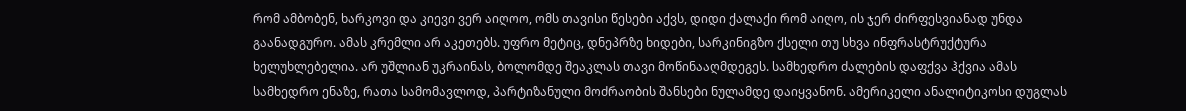რომ ამბობენ, ხარკოვი და კიევი ვერ აიღოო, ომს თავისი წესები აქვს, დიდი ქალაქი რომ აიღო, ის ჯერ ძირფესვიანად უნდა გაანადგურო. ამას კრემლი არ აკეთებს. უფრო მეტიც, დნეპრზე ხიდები, სარკინიგზო ქსელი თუ სხვა ინფრასტრუქტურა ხელუხლებელია. არ უშლიან უკრაინას, ბოლომდე შეაკლას თავი მოწინააღმდეგეს. სამხედრო ძალების დაფქვა ჰქვია ამას სამხედრო ენაზე, რათა სამომავლოდ, პარტიზანული მოძრაობის შანსები ნულამდე დაიყვანონ. ამერიკელი ანალიტიკოსი დუგლას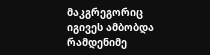მაკგრეგორიც იგივეს ამბობდა რამდენიმე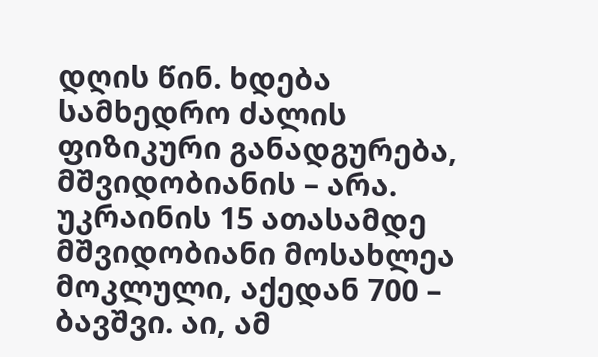დღის წინ. ხდება სამხედრო ძალის ფიზიკური განადგურება, მშვიდობიანის – არა. უკრაინის 15 ათასამდე მშვიდობიანი მოსახლეა მოკლული, აქედან 700 – ბავშვი. აი, ამ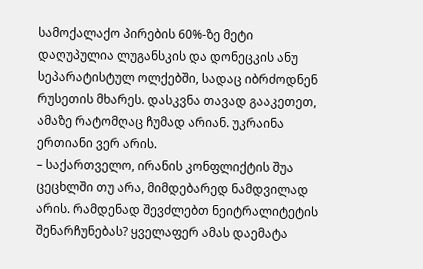სამოქალაქო პირების 60%-ზე მეტი დაღუპულია ლუგანსკის და დონეცკის ანუ სეპარატისტულ ოლქებში, სადაც იბრძოდნენ რუსეთის მხარეს. დასკვნა თავად გააკეთეთ, ამაზე რატომღაც ჩუმად არიან. უკრაინა ერთიანი ვერ არის.
– საქართველო, ირანის კონფლიქტის შუა ცეცხლში თუ არა, მიმდებარედ ნამდვილად არის. რამდენად შევძლებთ ნეიტრალიტეტის შენარჩუნებას? ყველაფერ ამას დაემატა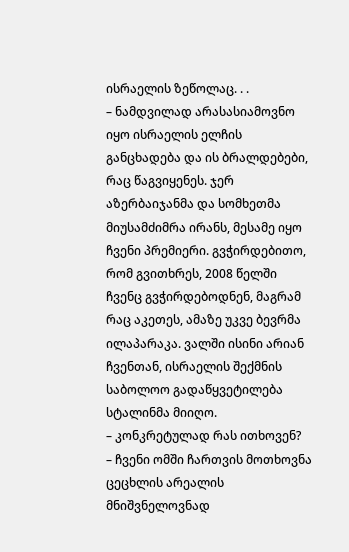ისრაელის ზეწოლაც. . .
– ნამდვილად არასასიამოვნო იყო ისრაელის ელჩის განცხადება და ის ბრალდებები, რაც წაგვიყენეს. ჯერ აზერბაიჯანმა და სომხეთმა მიუსამძიმრა ირანს, მესამე იყო ჩვენი პრემიერი. გვჭირდებითო, რომ გვითხრეს, 2008 წელში ჩვენც გვჭირდებოდნენ, მაგრამ რაც აკეთეს, ამაზე უკვე ბევრმა ილაპარაკა. ვალში ისინი არიან ჩვენთან, ისრაელის შექმნის საბოლოო გადაწყვეტილება სტალინმა მიიღო.
– კონკრეტულად რას ითხოვენ?
– ჩვენი ომში ჩართვის მოთხოვნა ცეცხლის არეალის მნიშვნელოვნად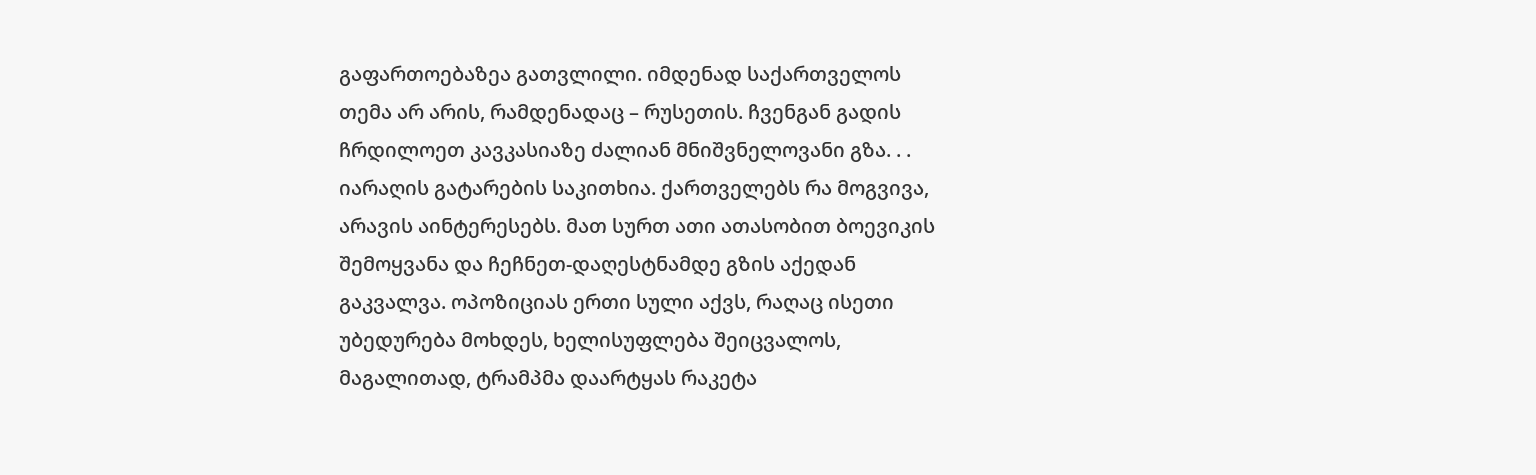გაფართოებაზეა გათვლილი. იმდენად საქართველოს თემა არ არის, რამდენადაც – რუსეთის. ჩვენგან გადის ჩრდილოეთ კავკასიაზე ძალიან მნიშვნელოვანი გზა. . . იარაღის გატარების საკითხია. ქართველებს რა მოგვივა, არავის აინტერესებს. მათ სურთ ათი ათასობით ბოევიკის შემოყვანა და ჩეჩნეთ-დაღესტნამდე გზის აქედან გაკვალვა. ოპოზიციას ერთი სული აქვს, რაღაც ისეთი უბედურება მოხდეს, ხელისუფლება შეიცვალოს, მაგალითად, ტრამპმა დაარტყას რაკეტა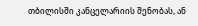თბილისში კანცელარიის შენობას, ან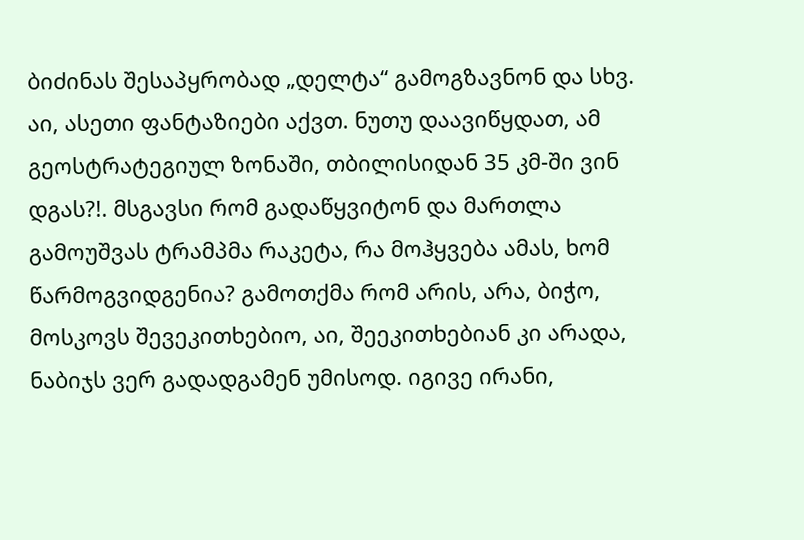ბიძინას შესაპყრობად „დელტა“ გამოგზავნონ და სხვ. აი, ასეთი ფანტაზიები აქვთ. ნუთუ დაავიწყდათ, ამ გეოსტრატეგიულ ზონაში, თბილისიდან 35 კმ-ში ვინ დგას?!. მსგავსი რომ გადაწყვიტონ და მართლა გამოუშვას ტრამპმა რაკეტა, რა მოჰყვება ამას, ხომ წარმოგვიდგენია? გამოთქმა რომ არის, არა, ბიჭო, მოსკოვს შევეკითხებიო, აი, შეეკითხებიან კი არადა, ნაბიჯს ვერ გადადგამენ უმისოდ. იგივე ირანი,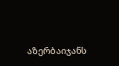აზერბაიჯანს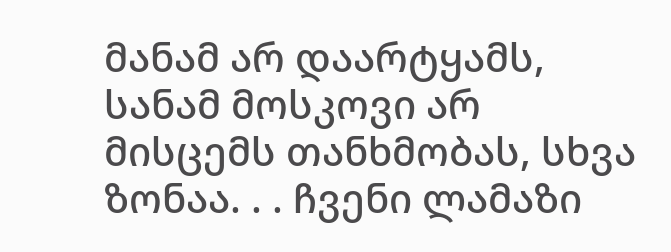მანამ არ დაარტყამს, სანამ მოსკოვი არ მისცემს თანხმობას, სხვა ზონაა. . . ჩვენი ლამაზი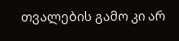თვალების გამო კი არ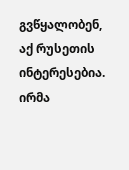გვწყალობენ, აქ რუსეთის ინტერესებია.
ირმა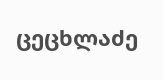ცეცხლაძე